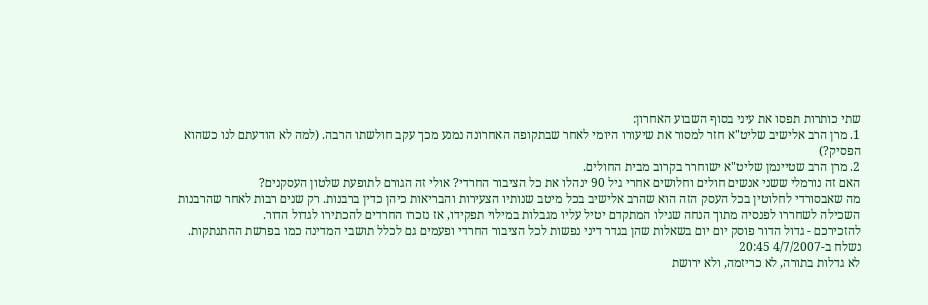שתי כותרות תפסו את עיני בסוף השבוע האחרון:
1. מרן הרב אלישיב שליט"א חזר למסור את שיעורו היומי לאחר שבתקופה האחרונה נמנע מכך עקב חולשתו הרבה. (למה לא הודעתם לנו כשהוא הפסיק?)
2. מרן הרב שטיינמן שליט"א ישוחרר בקרוב מבית החולים.
האם זה נורמלי ששני אנשים חולים וחלושים אחרי גיל 90 ינהלו את כל הציבור החרדי? אולי זה הגורם לתופעת שלטון העסקנים?
מה שאבסורדי לחלוטין בכל העסק הזה הוא שהרב אלישיב בכל מיטב שנותיו הצעירות והבריאות כיהן כדין ברבנות. רק שנים רבות לאחר שהרבנות השכילה לשחררו לפנסיה מתוך הנחה שגילו המתקדם יטיל עליו מגבלות במילוי תפקידו, אז נזכרו החרדים להכתירו לגדול הדור.
להזכירכם - גדול הדור פוסק יום יום בשאלות שהן בגדר דיני נפשות לכל הציבור החרדי ופעמים גם לכלל תושבי המדינה כמו בפרשת ההתנתקות.
נשלח ב-4/7/2007 20:45
לא גדלות בתורה, לא כריזמה, ולא ירושת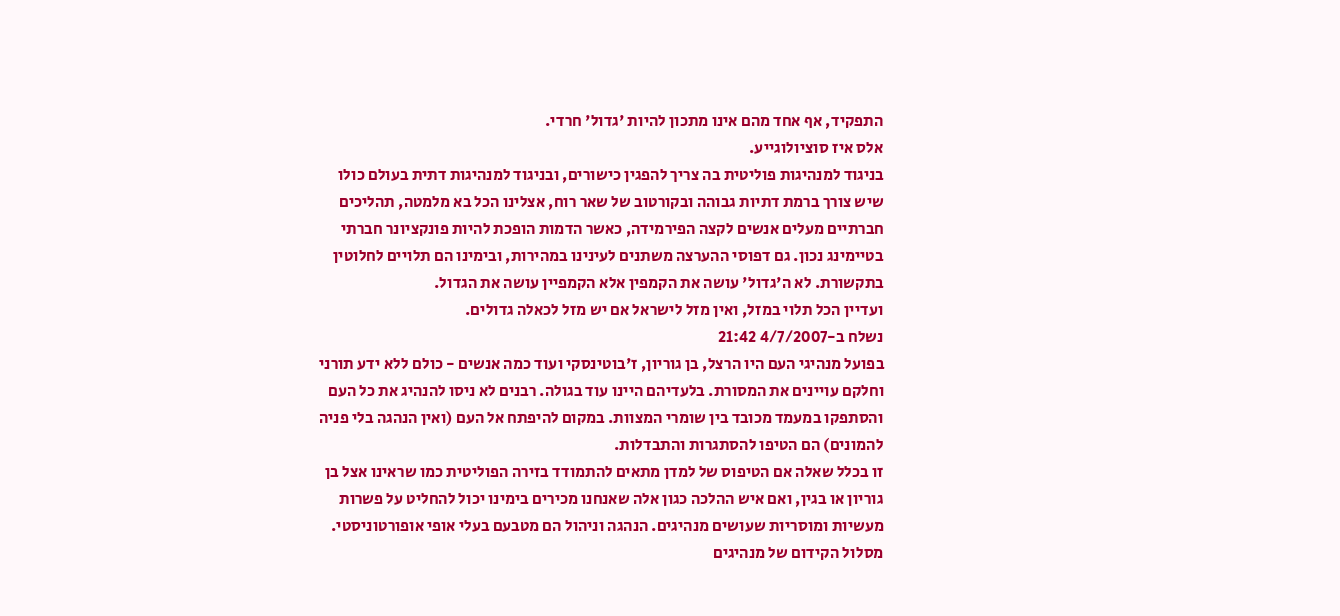התפקיד, אף אחד מהם אינו מתכון להיות 'גדול' חרדי.
אלס איז סוציולוגייע.
בניגוד למנהיגות פוליטית בה צריך להפגין כישורים, ובניגוד למנהיגות דתית בעולם כולו שיש צורך ברמת דתיות גבוהה ובקורטוב של שאר רוח, אצלינו הכל בא מלמטה, תהליכים חברתיים מעלים אנשים לקצה הפירמידה, כאשר הדמות הופכת להיות פונקציונר חברתי בטיימינג נכון. גם דפוסי ההערצה משתנים לעינינו במהירות, ובימינו הם תלויים לחלוטין בתקשורת. לא ה'גדול' עושה את הקמפין אלא הקמפיין עושה את הגדול.
ועדיין הכל תלוי במזל, ואין מזל לישראל אם יש מזל לכאלה גדולים.
נשלח ב-4/7/2007 21:42
בפועל מנהיגי העם היו הרצל, בן גוריון, ז'בוטינסקי ועוד כמה אנשים - כולם ללא ידע תורני וחלקם עויינים את המסורת. בלעדיהם היינו עוד בגולה. רבנים לא ניסו להנהיג את כל העם והסתפקו במעמד מכובד בין שומרי המצוות. במקום להיפתח אל העם (ואין הנהגה בלי פניה להמונים) הם הטיפו להסתגרות והתבדלות.
זו בכלל שאלה אם הטיפוס של למדן מתאים להתמודד בזירה הפוליטית כמו שראינו אצל בן גוריון או בגין, ואם איש ההלכה כגון אלה שאנחנו מכירים בימינו יכול להחליט על פשרות מעשיות ומוסריות שעושים מנהיגים. הנהגה וניהול הם מטבעם בעלי אופי אופורטוניסטי. מסלול הקידום של מנהיגים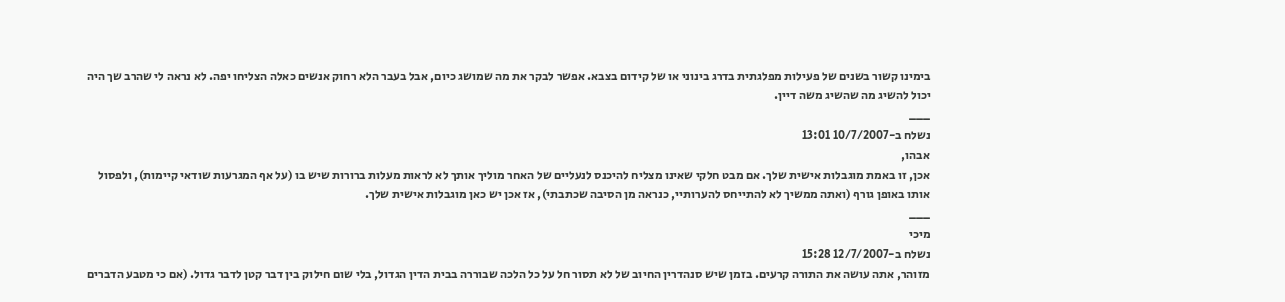בימינו קשור בשנים של פעילות מפלגתית בדרג בינוני או של קידום בצבא. אפשר לבקר את מה שמושג כיום, אבל בעבר הלא רחוק אנשים כאלה הצליחו יפה. לא נראה לי שהרב שך היה יכול להשיג מה שהשיג משה דיין.
___
נשלח ב-10/7/2007 13:01
אבהו,
אכן, זו באמת מוגבלות אישית שלך. אם מבט חלקי שאינו מצליח להיכנס לנעליים של האחר מוליך אותך לא לראות מעלות ברורות שיש בו (על אף המגרעות שודאי קיימות), ולפסול אותו באופן גורף (ואתה ממשיך לא להתייחס להערותיי, כנראה מן הסיבה שכתבתי), אז אכן יש כאן מוגבלות אישית שלך.
___
מיכי
נשלח ב-12/7/2007 15:28
מזוהר, אתה עושה את התורה קרעים. בזמן שיש סנהדרין החיוב של לא תסור חל על כל הלכה שבוררה בבית הדין הגדול, בלי שום חילוק בין דבר קטן לדבר גדול. (אם כי מטבע הדברים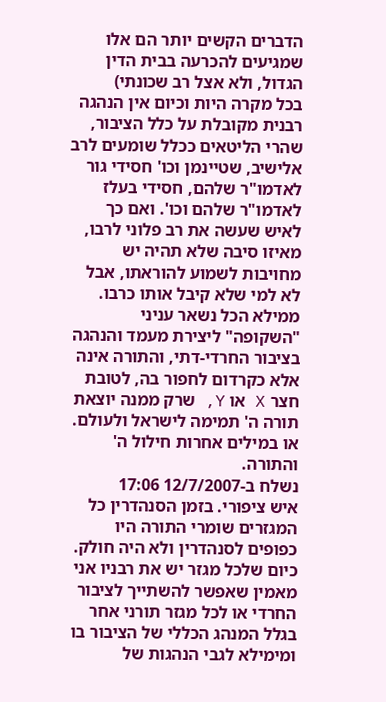הדברים הקשים יותר הם אלו שמגיעים להכרעה בבית הדין הגדול, ולא אצל רב שכונתי)
בכל מקרה היות וכיום אין הנהגה רבנית מקובלת על כלל הציבור, שהרי הליטאים ככלל שומעים לרב אלישיב, שטיינמן וכו' חסידי גור לאדמו"ר שלהם, חסידי בעלז לאדמו"ר שלהם וכו'. ואם כך לאיש שעשה את רב פלוני לרבו, מאיזו סיבה שלא תהיה יש מחויבות לשמוע להוראתו, אבל לא למי שלא קיבל אותו כרבו. ממילא הכל נשאר עניני "השקופה" ליצירת מעמד והנהגה בציבור החרדי-דתי, והתורה אינה אלא כקרדום לחפור בה, לטובת חצר X או Y, שרק ממנה יוצאת תורה ה' תמימה לישראל ולעולם. או במילים אחרות חילול ה' והתורה.
נשלח ב-12/7/2007 17:06
איש ציפורי. בזמן הסנהדרין כל המגזרים שומרי התורה היו כפופים לסנהדרין ולא היה חולק. כיום שלכל מגזר יש את רבניו אני מאמין שאפשר להשתייך לציבור החרדי או לכל מגזר תורני אחר בגלל המנהג הכללי של הציבור בו ומימילא לגבי הנהגות של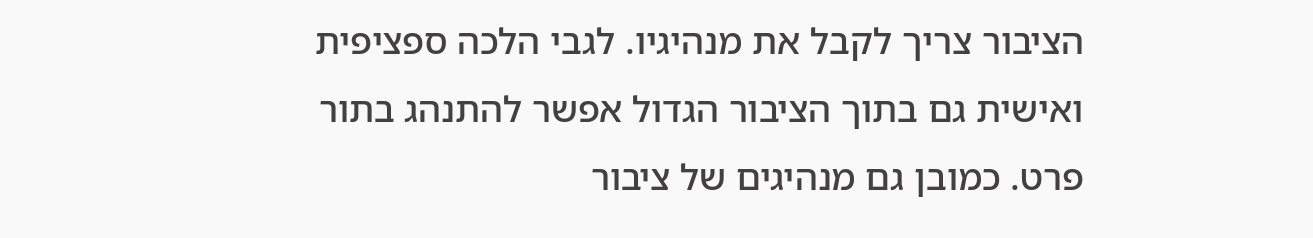הציבור צריך לקבל את מנהיגיו. לגבי הלכה ספציפית ואישית גם בתוך הציבור הגדול אפשר להתנהג בתור פרט. כמובן גם מנהיגים של ציבור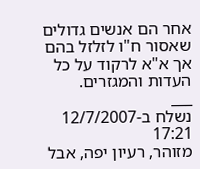אחר הם אנשים גדולים שאסור ח"ו לזלזל בהם אך א"א לרקוד על כל העדות והמגזרים.
___
נשלח ב-12/7/2007 17:21
מזוהר, רעיון יפה, אבל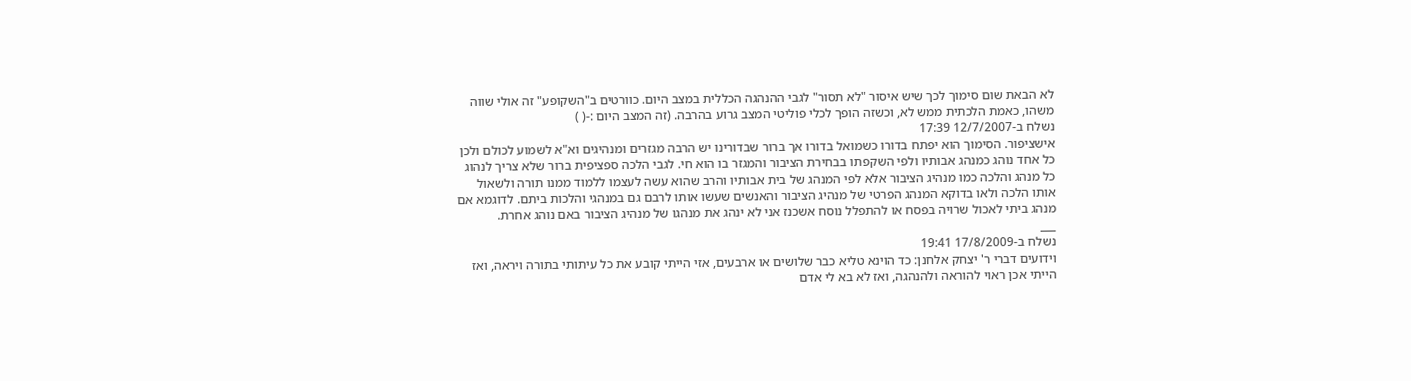לא הבאת שום סימוך לכך שיש איסור "לא תסור" לגבי ההנהגה הכללית במצב היום. כוורטים ב"השקופע" זה אולי שווה משהו, כאמת הלכתית ממש לא, וכשזה הופך לכלי פוליטי המצב גרוע בהרבה. (זה המצב היום :-( )
נשלח ב-12/7/2007 17:39
אישציפור. הסימוך הוא יפתח בדורו כשמואל בדורו אך ברור שבדורינו יש הרבה מגזרים ומנהיגים וא"א לשמוע לכולם ולכן כל אחד נוהג כמנהג אבותיו ולפי השקפתו בבחירת הציבור והמגזר בו הוא חי. לגבי הלכה ספציפית ברור שלא צריך לנהוג כל מנהג והלכה כמו מנהיג הציבור אלא לפי המנהג של בית אבותיו והרב שהוא עשה לעצמו ללמוד ממנו תורה ולשאול אותו הלכה ולאו בדוקא המנהג הפרטי של מנהיג הציבור והאנשים שעשו אותו לרבם גם במנהגי והלכות ביתם. לדוגמא אם מנהג ביתי לאכול שרויה בפסח או להתפלל נוסח אשכנז אני לא ינהג את מנהגו של מנהיג הציבור באם נוהג אחרת.
___
נשלח ב-17/8/2009 19:41
וידועים דברי ר' יצחק אלחנן: כד הוינא טליא כבר שלושים או ארבעים, אזי הייתי קובע את כל עיתותי בתורה ויראה, ואז הייתי אכן ראוי להוראה ולהנהגה, ואז לא בא לי אדם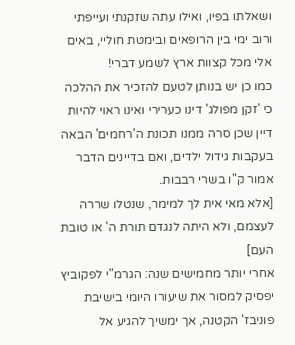ושאלתו בפיו, ואילו עתה שזקנתי ועייפתי ורוב ימי בין הרופאים ובימטת חוליי, באים אלי מכל קצוות ארץ לשמע דברי!
כמו כן יש בנותן לטעם להזכיר את ההלכה כי 'זקן מפולג' דינו כערירי ואינו ראוי להיות דיין שכן סרה ממנו תכונת ה'רחמים' הבאה בעקבות גידול ילדים, ואם בדיינים הדבר אמור ק"ו בשרי רבבות.
[אלא מאי אית לך למימר, שנטלו שררה לעצמם, ולא היתה לנגדם תורת ה' או טובת העם]
אחרי יותר מחמישים שנה: הגרמ"י לפקוביץ יפסיק למסור את שיעורו היומי בישיבת פוניבז' הקטנה, אך ימשיך להגיע אל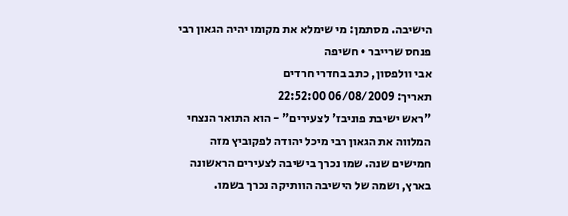הישיבה. מסתמן: מי שימלא את מקומו יהיה הגאון רבי פנחס שרייבר • חשיפה
אבי וולפסון, כתב בחדרי חרדים
תאריך: 06/08/2009 22:52:00
"ראש ישיבת פוניבז' לצעירים" - הוא התואר הנצחי המלווה את הגאון רבי מיכל יהודה לפקוביץ מזה חמישים שנה. שמו נכרך בישיבה לצעירים הראשונה בארץ, ושמה של הישיבה הוותיקה נכרך בשמו.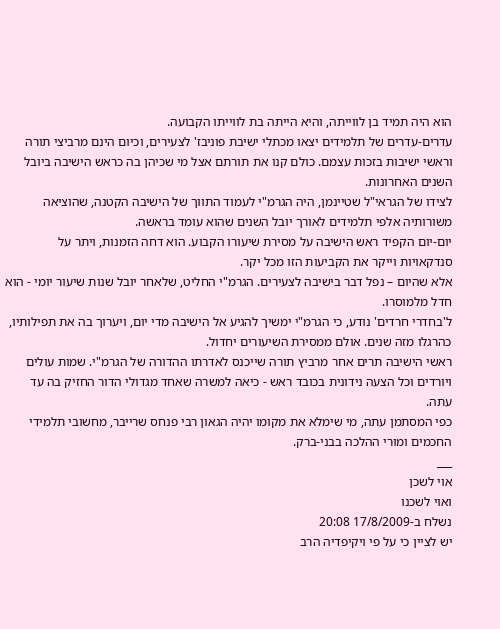הוא היה תמיד בן לווייתה, והיא הייתה בת לווייתו הקבועה.
עדרים-עדרים של תלמידים יצאו מכתלי ישיבת פוניבז' לצעירים, וכיום הינם מרביצי תורה וראשי ישיבות בזכות עצמם. כולם קנו את תורתם אצל מי שכיהן בה כראש הישיבה ביובל השנים האחרונות.
לצידו של הגראי"ל שטיינמן, היה הגרמ"י לעמוד התווך של הישיבה הקטנה, שהוציאה משורותיה אלפי תלמידים לאורך יובל השנים שהוא עומד בראשה.
יום-יום הקפיד ראש הישיבה על מסירת שיעורו הקבוע. הוא דחה הזמנות, ויתר על סנדקאויות וייקר את הקביעות הזו מכל יקר.
אלא שהיום – נפל דבר בישיבה לצעירים. הגרמ"י החליט, שלאחר יובל שנות שיעור יומי - הוא חדל מלמוסרו.
ל'בחדרי חרדים' נודע, כי הגרמ"י ימשיך להגיע אל הישיבה מדי יום, ויערוך בה את תפילותיו, כהרגלו מזה שנים. אולם ממסירת השיעורים יחדול.
ראשי הישיבה תרים אחר מרביץ תורה שייכנס לאדרתו ההדורה של הגרמ"י. שמות עולים ויורדים וכל הצעה נידונית בכובד ראש - כיאה למשרה שאחד מגדולי הדור החזיק בה עד עתה.
כפי המסתמן עתה, מי שימלא את מקומו יהיה הגאון רבי פנחס שרייבר, מחשובי תלמידי החכמים ומורי ההלכה בבני-ברק.
___
אוי לשכן
ואוי לשכנו
נשלח ב-17/8/2009 20:08
יש לציין כי על פי ויקיפדיה הרב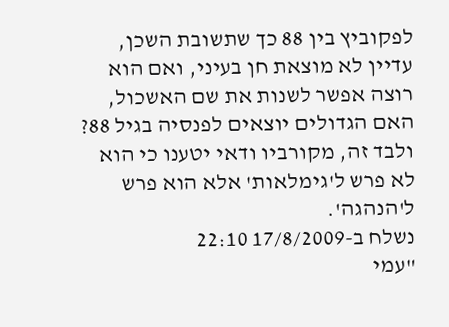לפקוביץ בין 88 כך שתשובת השכן, עדיין לא מוצאת חן בעיני, ואם הוא רוצה אפשר לשנות את שם האשכול, האם הגדולים יוצאים לפנסיה בגיל 88?
ולבד זה, מקורביו ודאי יטענו כי הוא לא פרש ל'גימלאות' אלא הוא פרש ל'הנהגה'.
נשלח ב-17/8/2009 22:10
"עמי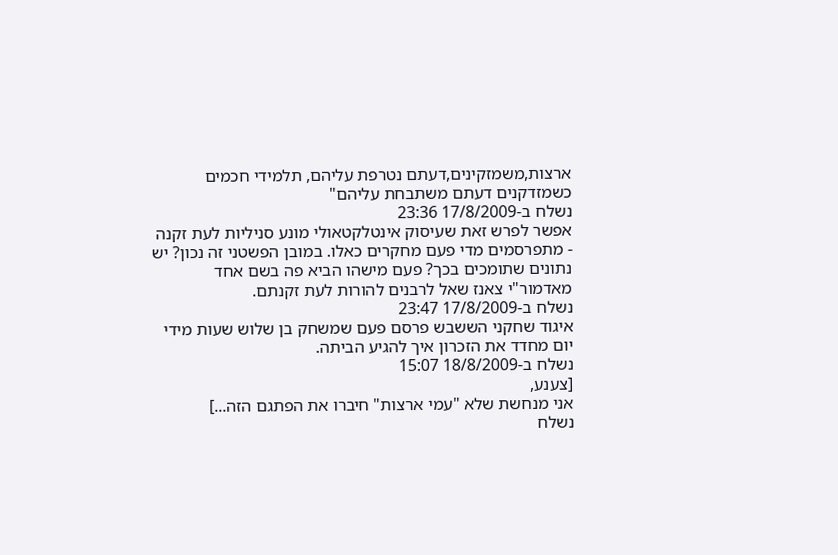ארצות,משמזקינים,דעתם נטרפת עליהם, תלמידי חכמים כשמזדקנים דעתם משתבחת עליהם"
נשלח ב-17/8/2009 23:36
אפשר לפרש זאת שעיסוק אינטלקטאולי מונע סניליות לעת זקנה - מתפרסמים מדי פעם מחקרים כאלו. במובן הפשטני זה נכון? יש נתונים שתומכים בכך? פעם מישהו הביא פה בשם אחד מאדמור"י צאנז שאל לרבנים להורות לעת זקנתם.
נשלח ב-17/8/2009 23:47
איגוד שחקני הששבש פרסם פעם שמשחק בן שלוש שעות מידי יום מחדד את הזכרון איך להגיע הביתה.
נשלח ב-18/8/2009 15:07
[צענע,
אני מנחשת שלא "עמי ארצות" חיברו את הפתגם הזה...]
נשלח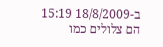ב-18/8/2009 15:19
הם צלולים כמו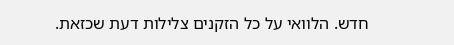חדש. הלוואי על כל הזקנים צלילות דעת שכזאת.